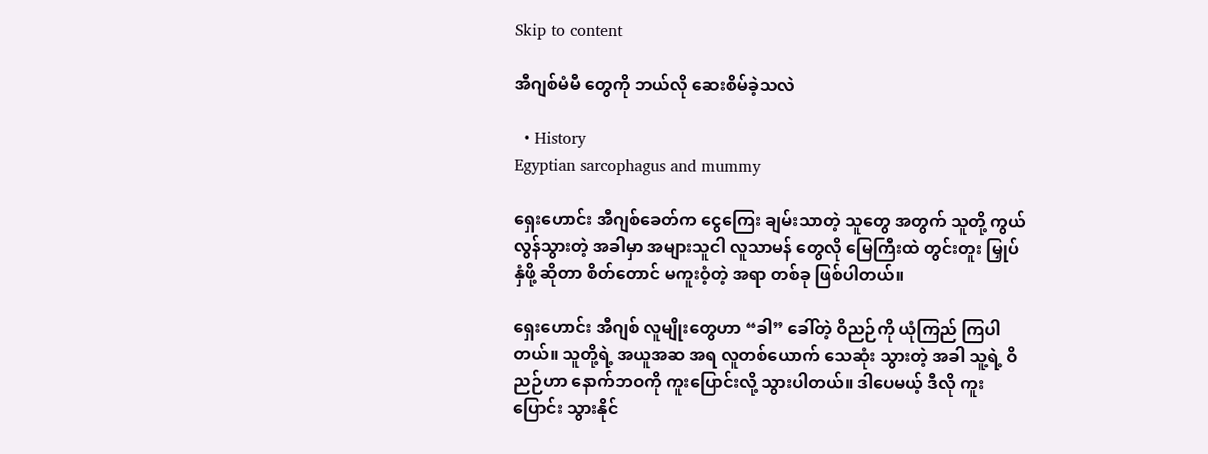Skip to content

အီဂျစ်မံမီ တွေကို ဘယ်လို ဆေးစိမ်ခဲ့သလဲ

  • History
Egyptian sarcophagus and mummy

ရှေးဟောင်း အီဂျစ်ခေတ်က ငွေကြေး ချမ်းသာတဲ့ သူတွေ အတွက် သူတို့ ကွယ်လွန်သွားတဲ့ အခါမှာ အများသူငါ လူသာမန် တွေလို မြေကြီးထဲ တွင်းတူး မြှုပ်နှံဖို့ ဆိုတာ စိတ်တောင် မကူးဝံ့တဲ့ အရာ တစ်ခု ဖြစ်ပါတယ်။

ရှေးဟောင်း အီဂျစ် လူမျိုးတွေဟာ “ခါ” ခေါ်တဲ့ ဝိညဉ်ကို ယုံကြည် ကြပါတယ်။ သူတို့ရဲ့ အယူအဆ အရ လူတစ်ယောက် သေဆုံး သွားတဲ့ အခါ သူ့ရဲ့ ဝိညဉ်ဟာ နောက်ဘဝကို ကူးပြောင်းလို့ သွားပါတယ်။ ဒါပေမယ့် ဒီလို ကူးပြောင်း သွားနိုင်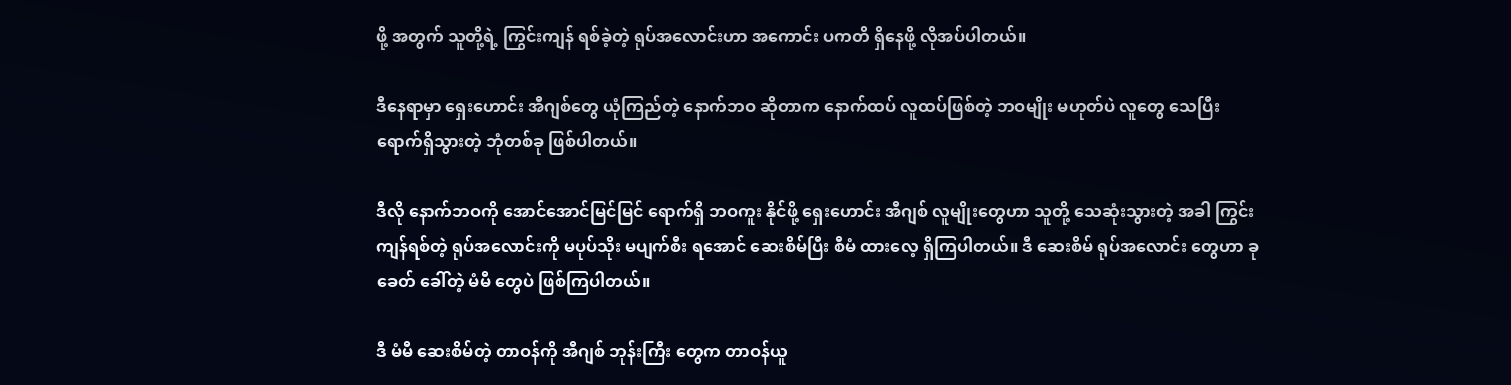ဖို့ အတွက် သူတို့ရဲ့ ကြွင်းကျန် ရစ်ခဲ့တဲ့ ရုပ်အလောင်းဟာ အကောင်း ပကတိ ရှိနေဖို့ လိုအပ်ပါတယ်။

ဒီနေရာမှာ ရှေးဟောင်း အီဂျစ်တွေ ယုံကြည်တဲ့ နောက်ဘဝ ဆိုတာက နောက်ထပ် လူထပ်ဖြစ်တဲ့ ဘဝမျိုး မဟုတ်ပဲ လူတွေ သေပြီး ရောက်ရှိသွားတဲ့ ဘုံတစ်ခု ဖြစ်ပါတယ်။

ဒီလို နောက်ဘဝကို အောင်အောင်မြင်မြင် ရောက်ရှိ ဘဝကူး နိုင်ဖို့ ရှေးဟောင်း အီဂျစ် လူမျိုးတွေဟာ သူတို့ သေဆုံးသွားတဲ့ အခါ ကြွင်းကျန်ရစ်တဲ့ ရုပ်အလောင်းကို မပုပ်သိုး မပျက်စီး ရအောင် ဆေးစိမ်ပြီး စီမံ ထားလေ့ ရှိကြပါတယ်။ ဒီ ဆေးစိမ် ရုပ်အလောင်း တွေဟာ ခုခေတ် ခေါ်တဲ့ မံမီ တွေပဲ ဖြစ်ကြပါတယ်။

ဒီ မံမီ ဆေးစိမ်တဲ့ တာဝန်ကို အီဂျစ် ဘုန်းကြီး တွေက တာဝန်ယူ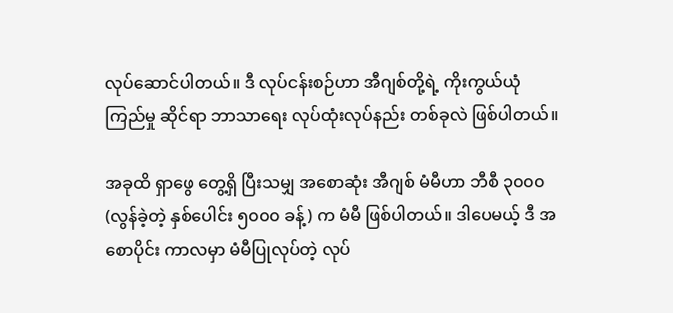လုပ်ဆောင်ပါတယ်။ ဒီ လုပ်ငန်းစဉ်ဟာ အီဂျစ်တို့ရဲ့ ကိုးကွယ်ယုံကြည်မှု ဆိုင်ရာ ဘာသာရေး လုပ်ထုံးလုပ်နည်း တစ်ခုလဲ ဖြစ်ပါတယ်။

အခုထိ ရှာဖွေ တွေ့ရှိ ပြီးသမျှ အစောဆုံး အီဂျစ် မံမီဟာ ဘီစီ ၃၀၀၀ (လွန်ခဲ့တဲ့ နှစ်ပေါင်း ၅၀၀၀ ခန့်) က မံမီ ဖြစ်ပါတယ်။ ဒါပေမယ့် ဒီ အစောပိုင်း ကာလမှာ မံမီပြုလုပ်တဲ့ လုပ်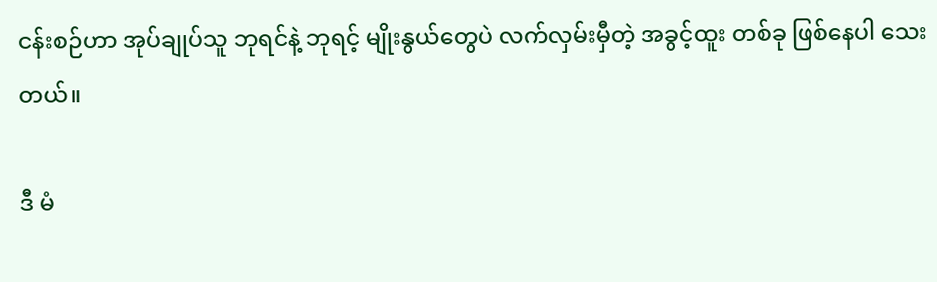ငန်းစဉ်ဟာ အုပ်ချုပ်သူ ဘုရင်နဲ့ ဘုရင့် မျိုးနွယ်တွေပဲ လက်လှမ်းမှီတဲ့ အခွင့်ထူး တစ်ခု ဖြစ်နေပါ သေးတယ်။

ဒီ မံ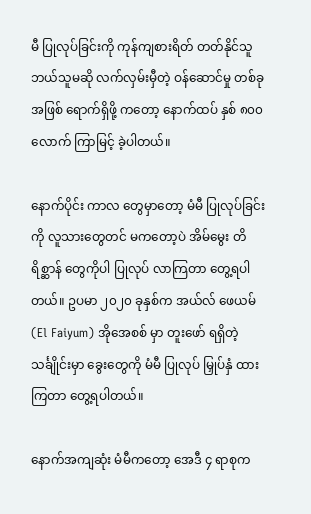မီ ပြုလုပ်ခြင်းကို ကုန်ကျစားရိတ် တတ်နိုင်သူ ဘယ်သူမဆို လက်လှမ်းမှီတဲ့ ဝန်ဆောင်မှု တစ်ခု အဖြစ် ရောက်ရှိဖို့ ကတော့ နောက်ထပ် နှစ် ၈၀၀ လောက် ကြာမြင့် ခဲ့ပါတယ်။

နောက်ပိုင်း ကာလ တွေမှာတော့ မံမီ ပြုလုပ်ခြင်းကို လူသားတွေတင် မကတော့ပဲ အိမ်မွေး တိရိစ္ဆာန် တွေကိုပါ ပြုလုပ် လာကြတာ တွေ့ရပါတယ်။ ဥပမာ ၂၀၂၀ ခုနှစ်က အယ်လ် ဖေယမ် (El Faiyum) အိုအေစစ် မှာ တူးဖော် ရရှိတဲ့ သင်္ချိုင်းမှာ ခွေးတွေကို မံမီ ပြုလုပ် မြှုပ်နှံ ထားကြတာ တွေ့ရပါတယ်။

နောက်အကျဆုံး မံမီကတော့ အေဒီ ၄ ရာစုက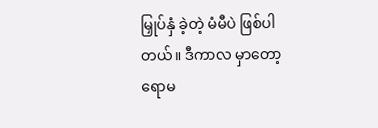မြှုပ်နှံ ခဲ့တဲ့ မံမီပဲ ဖြစ်ပါတယ်။ ဒီကာလ မှာတော့ ရောမ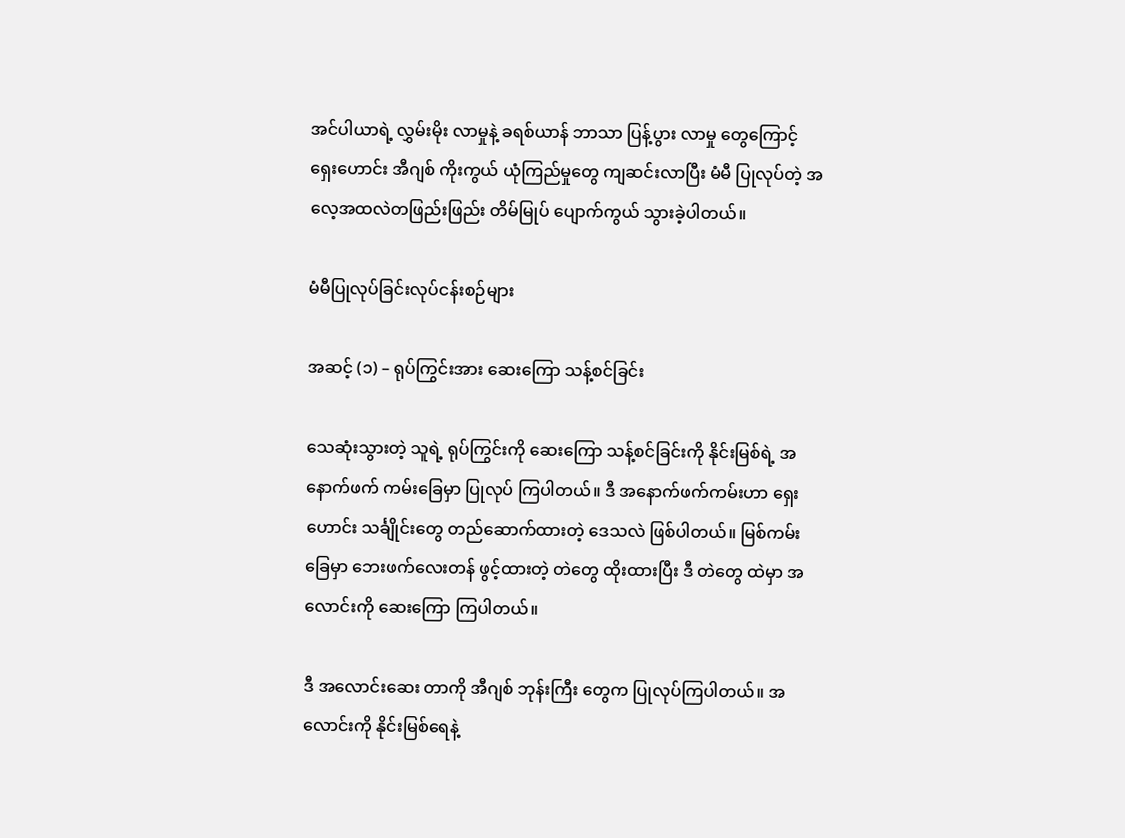အင်ပါယာရဲ့ လွှမ်းမိုး လာမှုနဲ့ ခရစ်ယာန် ဘာသာ ပြန့်ပွား လာမှု တွေကြောင့် ရှေးဟောင်း အီဂျစ် ကိုးကွယ် ယုံကြည်မှုတွေ ကျဆင်းလာပြီး မံမီ ပြုလုပ်တဲ့ အလေ့အထလဲတဖြည်းဖြည်း တိမ်မြုပ် ပျောက်ကွယ် သွားခဲ့ပါတယ်။

မံမီပြုလုပ်ခြင်းလုပ်ငန်းစဉ်များ

အဆင့် (၁) – ရုပ်ကြွင်းအား ဆေးကြော သန့်စင်ခြင်း

သေဆုံးသွားတဲ့ သူရဲ့ ရုပ်ကြွင်းကို ဆေးကြော သန့်စင်ခြင်းကို နိုင်းမြစ်ရဲ့ အနောက်ဖက် ကမ်းခြေမှာ ပြုလုပ် ကြပါတယ်။ ဒီ အနောက်ဖက်ကမ်းဟာ ရှေးဟောင်း သင်္ချိုင်းတွေ တည်ဆောက်ထားတဲ့ ဒေသလဲ ဖြစ်ပါတယ်။ မြစ်ကမ်းခြေမှာ ဘေးဖက်လေးတန် ဖွင့်ထားတဲ့ တဲတွေ ထိုးထားပြီး ဒီ တဲတွေ ထဲမှာ အလောင်းကို ဆေးကြော ကြပါတယ်။

ဒီ အလောင်းဆေး တာကို အီဂျစ် ဘုန်းကြီး တွေက ပြုလုပ်ကြပါတယ်။ အလောင်းကို နိုင်းမြစ်ရေနဲ့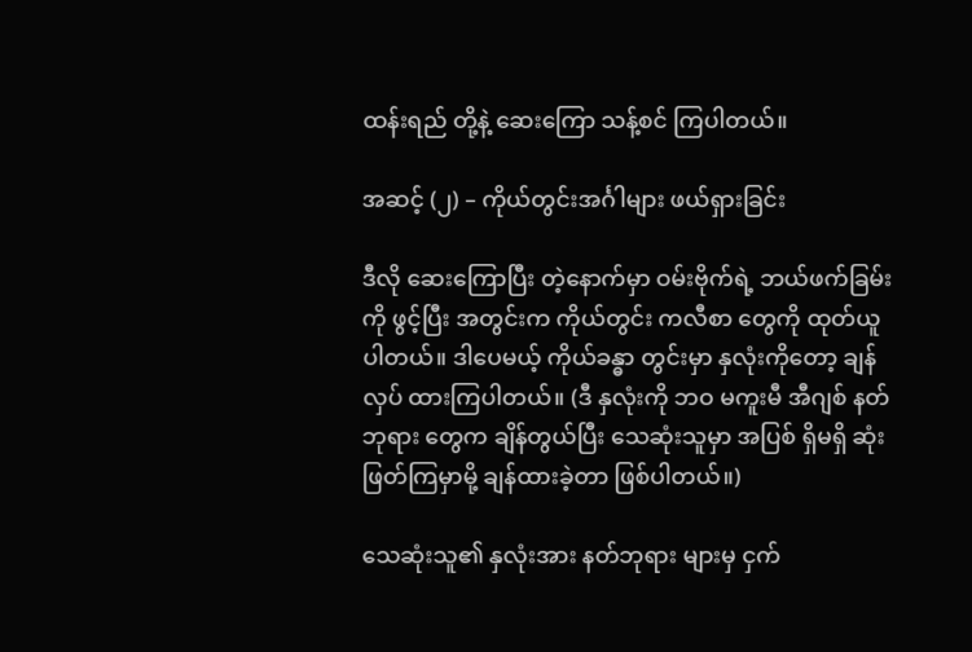ထန်းရည် တို့နဲ့ ဆေးကြော သန့်စင် ကြပါတယ်။

အဆင့် (၂) – ကိုယ်တွင်းအင်္ဂါများ ဖယ်ရှားခြင်း

ဒီလို ဆေးကြောပြီး တဲ့နောက်မှာ ဝမ်းဗိုက်ရဲ့ ဘယ်ဖက်ခြမ်းကို ဖွင့်ပြီး အတွင်းက ကိုယ်တွင်း ကလီစာ တွေကို ထုတ်ယူ ပါတယ်။ ဒါပေမယ့် ကိုယ်ခန္ဓာ တွင်းမှာ နှလုံးကိုတော့ ချန်လှပ် ထားကြပါတယ်။ (ဒီ နှလုံးကို ဘဝ မကူးမီ အီဂျစ် နတ်ဘုရား တွေက ချိန်တွယ်ပြီး သေဆုံးသူမှာ အပြစ် ရှိမရှိ ဆုံးဖြတ်ကြမှာမို့ ချန်ထားခဲ့တာ ဖြစ်ပါတယ်။)

သေဆုံးသူ၏ နှလုံးအား နတ်ဘုရား များမှ ငှက်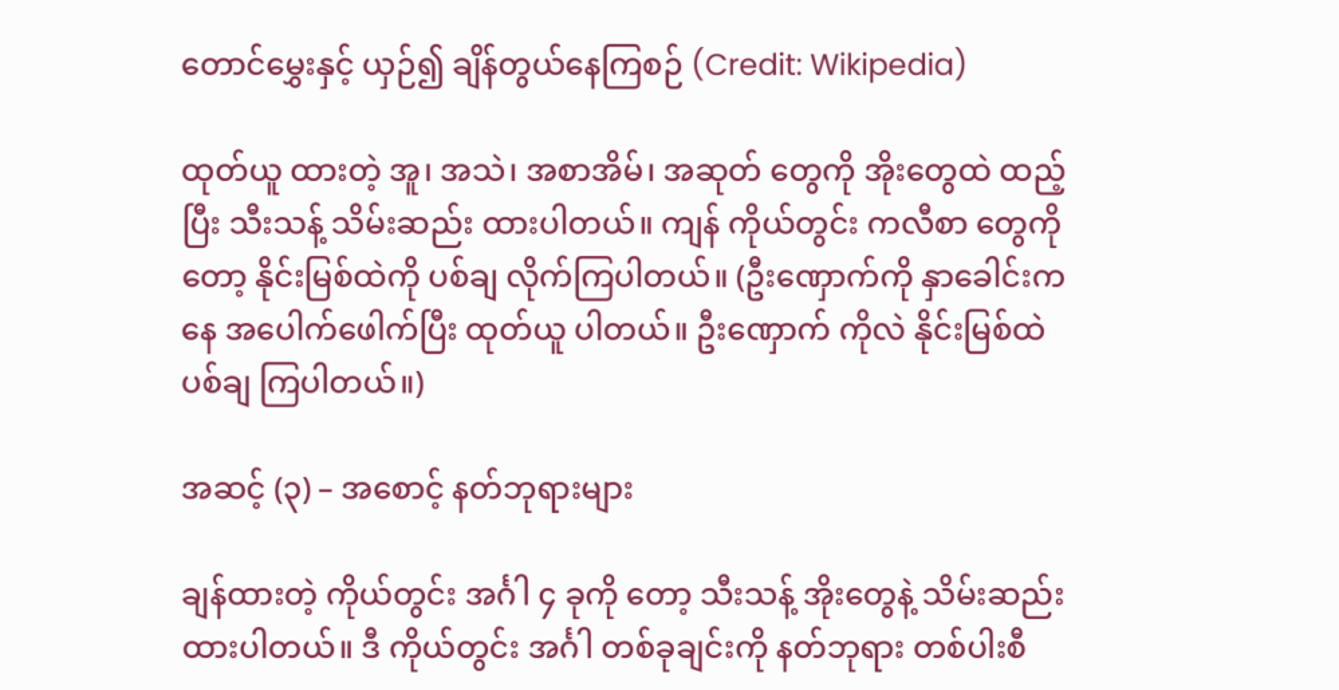တောင်မွှေးနှင့် ယှဉ်၍ ချိန်တွယ်နေကြစဉ် (Credit: Wikipedia)

ထုတ်ယူ ထားတဲ့ အူ၊ အသဲ၊ အစာအိမ်၊ အဆုတ် တွေကို အိုးတွေထဲ ထည့်ပြီး သီးသန့် သိမ်းဆည်း ထားပါတယ်။ ကျန် ကိုယ်တွင်း ကလီစာ တွေကိုတော့ နိုင်းမြစ်ထဲကို ပစ်ချ လိုက်ကြပါတယ်။ (ဦးဏှောက်ကို နှာခေါင်းကနေ အပေါက်ဖေါက်ပြီး ထုတ်ယူ ပါတယ်။ ဦးဏှောက် ကိုလဲ နိုင်းမြစ်ထဲ ပစ်ချ ကြပါတယ်။)

အဆင့် (၃) – အစောင့် နတ်ဘုရားများ

ချန်ထားတဲ့ ကိုယ်တွင်း အင်္ဂါ ၄ ခုကို တော့ သီးသန့် အိုးတွေနဲ့ သိမ်းဆည်း ထားပါတယ်။ ဒီ ကိုယ်တွင်း အင်္ဂါ တစ်ခုချင်းကို နတ်ဘုရား တစ်ပါးစီ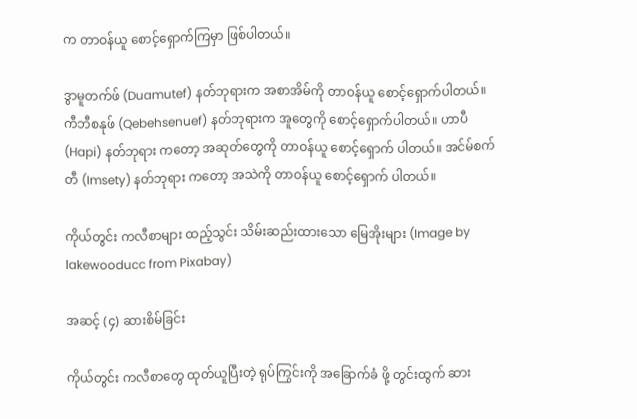က တာဝန်ယူ စောင့်ရှောက်ကြမှာ ဖြစ်ပါတယ်။

ဒွာမူတက်ဖ် (Duamutef) နတ်ဘုရားက အစာအိမ်ကို တာဝန်ယူ စောင့်ရှောက်ပါတယ်။ ကီဘီစနုဖ် (Qebehsenuef) နတ်ဘုရားက အူတွေကို စောင့်ရှောက်ပါတယ်။ ဟာပီ (Hapi) နတ်ဘုရား ကတော့ အဆုတ်တွေကို တာဝန်ယူ စောင့်ရှောက် ပါတယ်။ အင်မ်စက်တီ (Imsety) နတ်ဘုရား ကတော့ အသဲကို တာဝန်ယူ စောင့်ရှောက် ပါတယ်။

ကိုယ်တွင်း ကလီစာများ ထည့်သွင်း သိမ်းဆည်းထားသော မြေအိုးများ (Image by lakewooducc from Pixabay)

အဆင့် (၄) ဆားစိမ်ခြင်း

ကိုယ်တွင်း ကလီစာတွေ ထုတ်ယူပြီးတဲ့ ရုပ်ကြွင်းကို အခြောက်ခံ ဖို့ တွင်းထွက် ဆား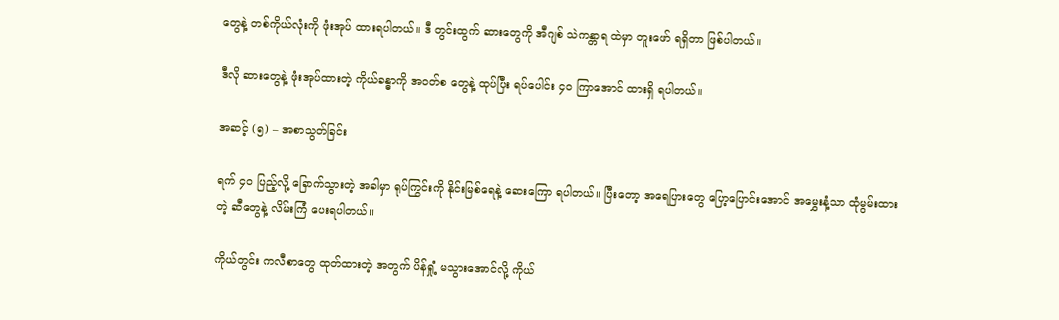တွေနဲ့ တစ်ကိုယ်လုံးကို ဖုံးအုပ် ထားရပါတယ်။ ဒီ တွင်းထွက် ဆားတွေကို အီဂျစ် သဲကန္တာရ ထဲမှာ တူးဖော် ရရှိတာ ဖြစ်ပါတယ်။

ဒီလို ဆားတွေနဲ့ ဖုံးအုပ်ထားတဲ့ ကိုယ်ခန္ဓာကို အဝတ်စ တွေနဲ့ ထုပ်ပြီး ရပ်ပေါင်း ၄၀ ကြာအောင် ထားရှိ ရပါတယ်။

အဆင့် (၅) – အစာသွတ်ခြင်း

ရက် ၄၀ ပြည့်လို့ ခြောက်သွားတဲ့ အခါမှာ ရုပ်ကြွင်းကို နိုင်းမြစ်ရေနဲ့ ဆေးကြော ရပါတယ်။ ပြီးတော့ အရေပြားတွေ ပြော့ပြောင်းအောင် အမွှေးနံ့သာ ထုံမွမ်းထားတဲ့ ဆီတွေနဲ့ လိမ်းကြံ ပေးရပါတယ်။

ကိုယ်တွင်း ကလီစာတွေ ထုတ်ထားတဲ့ အတွက် ပိန်ရှုံ့ မသွားအောင်လို့ ကိုယ်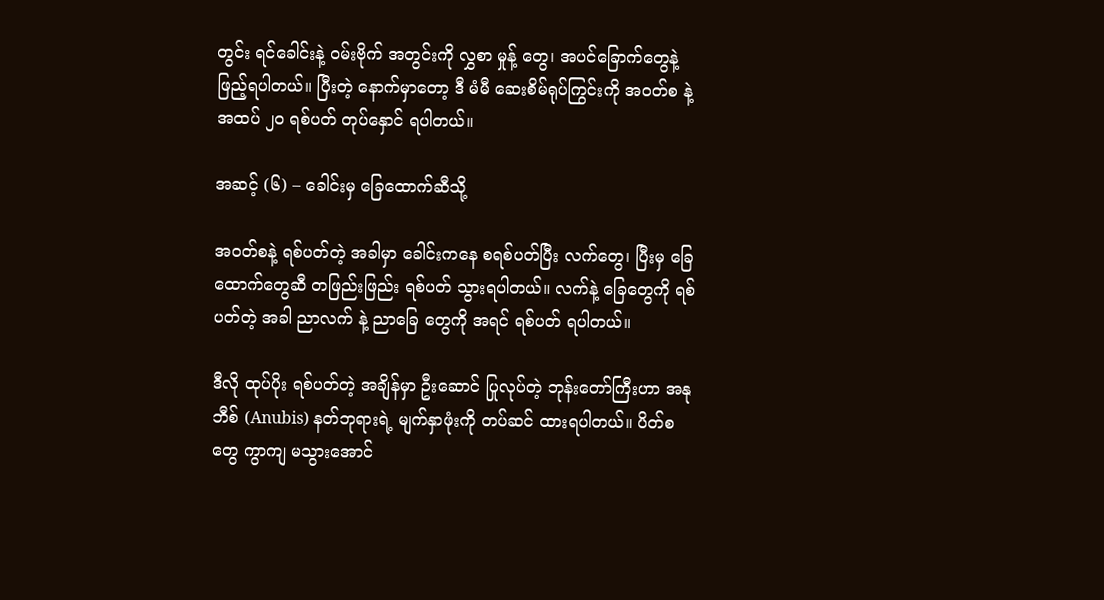တွင်း ရင်ခေါင်းနဲ့ ဝမ်းဗိုက် အတွင်းကို လွှစာ မှုန့် တွေ၊ အပင်ခြောက်တွေနဲ့ ဖြည့်ရပါတယ်။ ပြီးတဲ့ နောက်မှာတော့ ဒီ မံမီ ဆေးစိမ်ရုပ်ကြွင်းကို အဝတ်စ နဲ့ အထပ် ၂၀ ရစ်ပတ် တုပ်နှောင် ရပါတယ်။

အဆင့် (၆) – ခေါင်းမှ ခြေထောက်ဆီသို့

အဝတ်စနဲ့ ရစ်ပတ်တဲ့ အခါမှာ ခေါင်းကနေ စရစ်ပတ်ပြီး လက်တွေ၊ ပြီးမှ ခြေထောက်တွေဆီ တဖြည်းဖြည်း ရစ်ပတ် သွားရပါတယ်။ လက်နဲ့ ခြေတွေကို ရစ်ပတ်တဲ့ အခါ ညာလက် နဲ့ ညာခြေ တွေကို အရင် ရစ်ပတ် ရပါတယ်။

ဒီလို ထုပ်ပိုး ရစ်ပတ်တဲ့ အချိန်မှာ ဦးဆောင် ပြုလုပ်တဲ့ ဘုန်းတော်ကြီးဟာ အနုဘီစ် (Anubis) နတ်ဘုရားရဲ့ မျက်နှာဖုံးကို တပ်ဆင် ထားရပါတယ်။ ပိတ်စတွေ ကွာကျ မသွားအောင်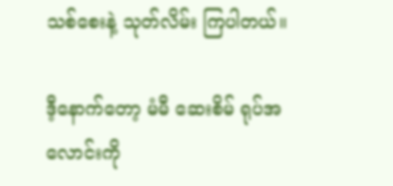သစ်စေးနဲ့ သုတ်လိမ်း ကြပါတယ်။

ဒီ့နောက်တော့ မံမီ ဆေးစိမ် ရုပ်အလောင်းကို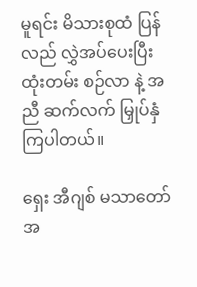မူရင်း မိသားစုထံ ပြန်လည် လွှဲအပ်ပေးပြီး ထုံးတမ်း စဉ်လာ နဲ့ အညီ ဆက်လက် မြှုပ်နှံ ကြပါတယ်။

ရှေး အီဂျစ် မသာတော် အ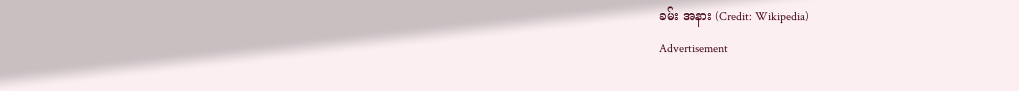ခမ်း အနား (Credit: Wikipedia)
Advertisement